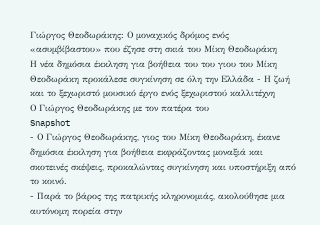Γιώργος Θεοδωράκης: Ο μοναχικός δρόμος ενός «ασυμβίβαστου» που έζησε στη σκιά του Μίκη Θεοδωράκη
Η νέα δημόσια έκκληση για βοήθεια του του γιου του Μίκη Θεοδωράκη προκάλεσε συγκίνηση σε όλη την Ελλάδα - Η ζωή και το ξεχωριστό μουσικό έργο ενός ξεχωριστού καλλιτέχνη
Ο Γιώργος Θεοδωράκης με τον πατέρα του
Snapshot
- Ο Γιώργος Θεοδωράκης, γιος του Μίκη Θεοδωράκη, έκανε δημόσια έκκληση για βοήθεια εκφράζοντας μοναξιά και σκοτεινές σκέψεις, προκαλώντας συγκίνηση και υποστήριξη από το κοινό.
- Παρά το βάρος της πατρικής κληρονομιάς, ακολούθησε μια αυτόνομη πορεία στην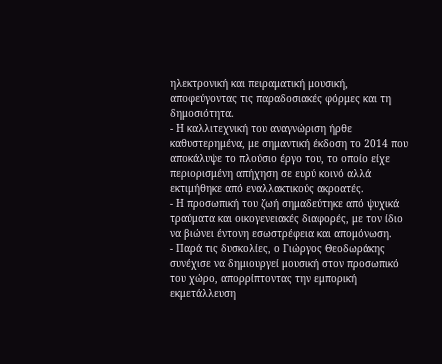ηλεκτρονική και πειραματική μουσική, αποφεύγοντας τις παραδοσιακές φόρμες και τη δημοσιότητα.
- Η καλλιτεχνική του αναγνώριση ήρθε καθυστερημένα, με σημαντική έκδοση το 2014 που αποκάλυψε το πλούσιο έργο του, το οποίο είχε περιορισμένη απήχηση σε ευρύ κοινό αλλά εκτιμήθηκε από εναλλακτικούς ακροατές.
- Η προσωπική του ζωή σημαδεύτηκε από ψυχικά τραύματα και οικογενειακές διαφορές, με τον ίδιο να βιώνει έντονη εσωστρέφεια και απομόνωση.
- Παρά τις δυσκολίες, ο Γιώργος Θεοδωράκης συνέχισε να δημιουργεί μουσική στον προσωπικό του χώρο, απορρίπτοντας την εμπορική εκμετάλλευση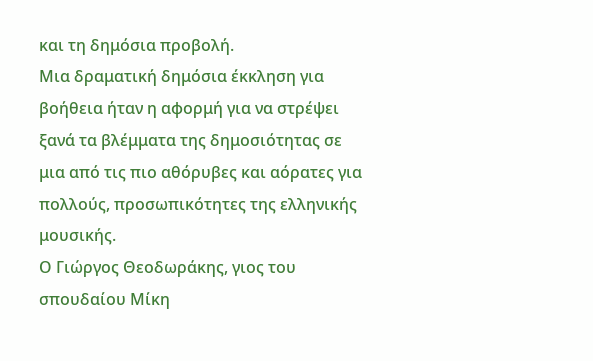και τη δημόσια προβολή.
Μια δραματική δημόσια έκκληση για βοήθεια ήταν η αφορμή για να στρέψει ξανά τα βλέμματα της δημοσιότητας σε μια από τις πιο αθόρυβες και αόρατες για πολλούς, προσωπικότητες της ελληνικής μουσικής.
Ο Γιώργος Θεοδωράκης, γιος του σπουδαίου Μίκη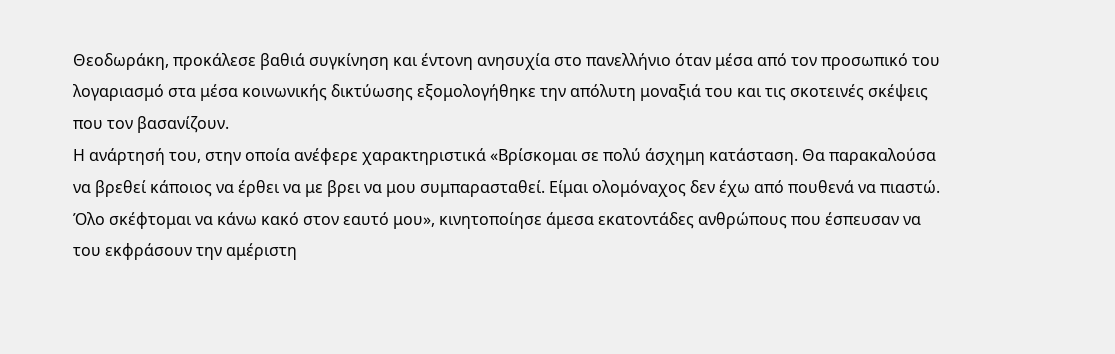Θεοδωράκη, προκάλεσε βαθιά συγκίνηση και έντονη ανησυχία στο πανελλήνιο όταν μέσα από τον προσωπικό του λογαριασμό στα μέσα κοινωνικής δικτύωσης εξομολογήθηκε την απόλυτη μοναξιά του και τις σκοτεινές σκέψεις που τον βασανίζουν.
Η ανάρτησή του, στην οποία ανέφερε χαρακτηριστικά «Βρίσκομαι σε πολύ άσχημη κατάσταση. Θα παρακαλούσα να βρεθεί κάποιος να έρθει να με βρει να μου συμπαρασταθεί. Είμαι ολομόναχος δεν έχω από πουθενά να πιαστώ. Όλο σκέφτομαι να κάνω κακό στον εαυτό μου», κινητοποίησε άμεσα εκατοντάδες ανθρώπους που έσπευσαν να του εκφράσουν την αμέριστη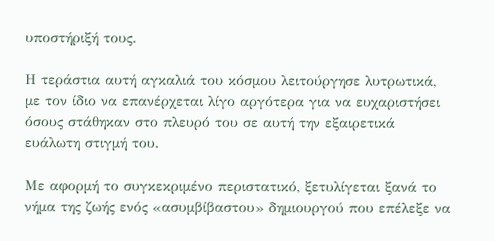υποστήριξή τους.

Η τεράστια αυτή αγκαλιά του κόσμου λειτούργησε λυτρωτικά, με τον ίδιο να επανέρχεται λίγο αργότερα για να ευχαριστήσει όσους στάθηκαν στο πλευρό του σε αυτή την εξαιρετικά ευάλωτη στιγμή του.

Με αφορμή το συγκεκριμένο περιστατικό, ξετυλίγεται ξανά το νήμα της ζωής ενός «ασυμβίβαστου» δημιουργού που επέλεξε να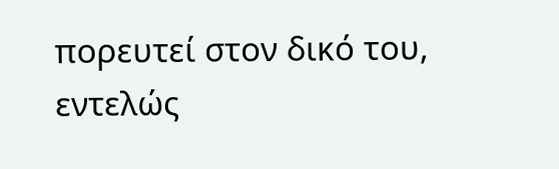πορευτεί στον δικό του, εντελώς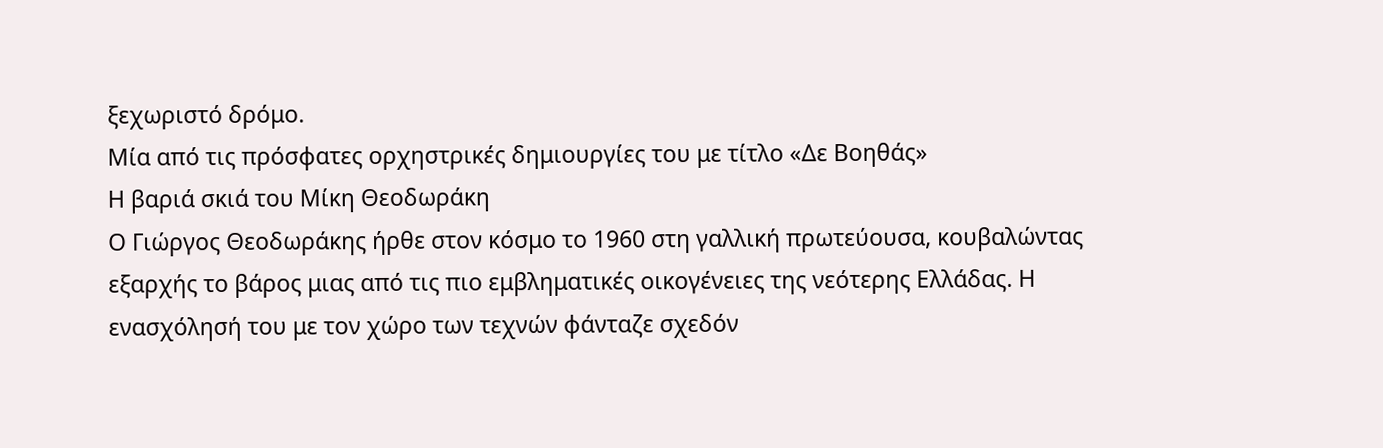ξεχωριστό δρόμο.
Μία από τις πρόσφατες ορχηστρικές δημιουργίες του με τίτλο «Δε Βοηθάς»
Η βαριά σκιά του Μίκη Θεοδωράκη
Ο Γιώργος Θεοδωράκης ήρθε στον κόσμο το 1960 στη γαλλική πρωτεύουσα, κουβαλώντας εξαρχής το βάρος μιας από τις πιο εμβληματικές οικογένειες της νεότερης Ελλάδας. Η ενασχόλησή του με τον χώρο των τεχνών φάνταζε σχεδόν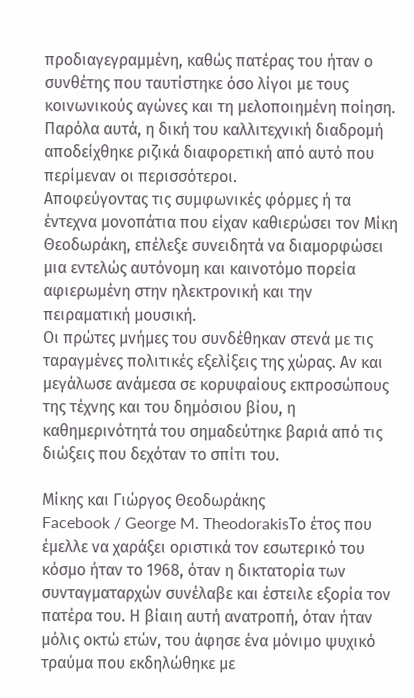προδιαγεγραμμένη, καθώς πατέρας του ήταν ο συνθέτης που ταυτίστηκε όσο λίγοι με τους κοινωνικούς αγώνες και τη μελοποιημένη ποίηση. Παρόλα αυτά, η δική του καλλιτεχνική διαδρομή αποδείχθηκε ριζικά διαφορετική από αυτό που περίμεναν οι περισσότεροι.
Αποφεύγοντας τις συμφωνικές φόρμες ή τα έντεχνα μονοπάτια που είχαν καθιερώσει τον Μίκη Θεοδωράκη, επέλεξε συνειδητά να διαμορφώσει μια εντελώς αυτόνομη και καινοτόμο πορεία αφιερωμένη στην ηλεκτρονική και την πειραματική μουσική.
Οι πρώτες μνήμες του συνδέθηκαν στενά με τις ταραγμένες πολιτικές εξελίξεις της χώρας. Αν και μεγάλωσε ανάμεσα σε κορυφαίους εκπροσώπους της τέχνης και του δημόσιου βίου, η καθημερινότητά του σημαδεύτηκε βαριά από τις διώξεις που δεχόταν το σπίτι του.

Μίκης και Γιώργος Θεοδωράκης
Facebook / George M. TheodorakisΤο έτος που έμελλε να χαράξει οριστικά τον εσωτερικό του κόσμο ήταν το 1968, όταν η δικτατορία των συνταγματαρχών συνέλαβε και έστειλε εξορία τον πατέρα του. Η βίαιη αυτή ανατροπή, όταν ήταν μόλις οκτώ ετών, του άφησε ένα μόνιμο ψυχικό τραύμα που εκδηλώθηκε με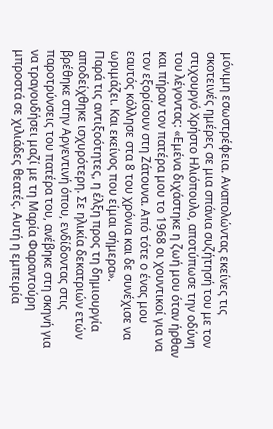μόνιμη εσωστρέφεια. Αναπολώντας εκείνες τις σκοτεινές ημέρες σε μια σπάνια συζήτησή του με τον στιχουργό Χρήστο Ηλιόπουλο, αποτύπωσε την οδύνη του λέγοντας: «Εμένα διχάστηκε η ζωή μου όταν ήρθαν και πήραν τον πατέρα μου το 1968 οι χουντικοί για να τον εξορίσουν στη Ζάτουνα. Από τότε ο ένας μου εαυτός κόλλησε στα 8 του χρόνια και δε συνέχισε να ωριμάζει. Και εκείνος που είμαι σήμερα».
Παρά τις αντιξοότητες, η έλξη προς τη δημιουργία αποδείχθηκε ισχυρότερη. Σε ηλικία δεκατριών ετών βρέθηκε στην Αργεντινή όπου, ενδίδοντας στις παροτρύνσεις του πατέρα του, ανέβηκε στη σκηνή για να τραγουδήσει μαζί με τη Μαρία Φαραντούρη μπροστά σε χιλιάδες θεατές. Αυτή η εμπειρία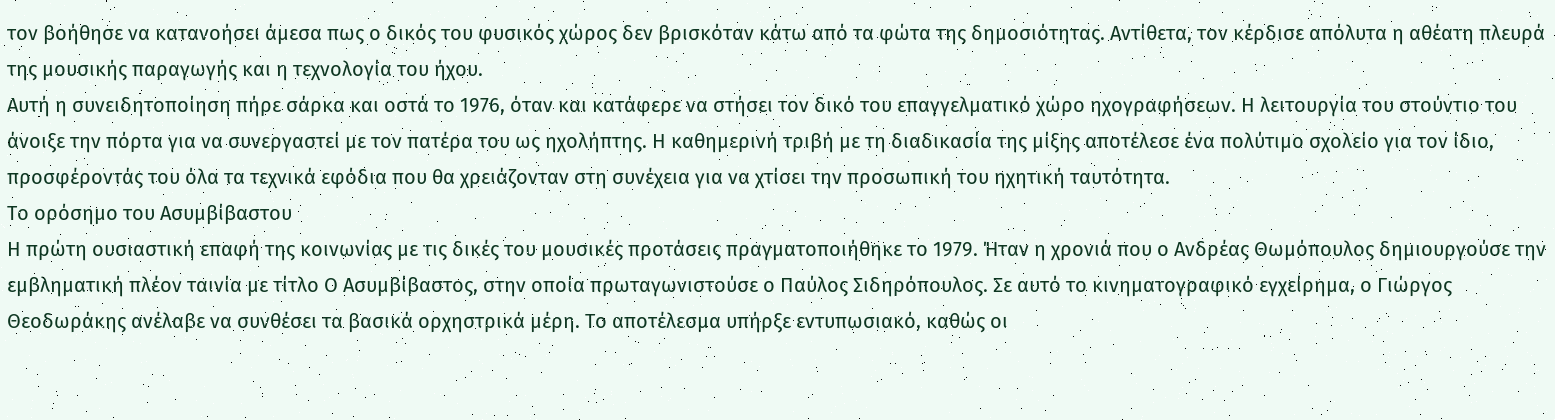τον βοήθησε να κατανοήσει άμεσα πως ο δικός του φυσικός χώρος δεν βρισκόταν κάτω από τα φώτα της δημοσιότητας. Αντίθετα, τον κέρδισε απόλυτα η αθέατη πλευρά της μουσικής παραγωγής και η τεχνολογία του ήχου.
Αυτή η συνειδητοποίηση πήρε σάρκα και οστά το 1976, όταν και κατάφερε να στήσει τον δικό του επαγγελματικό χώρο ηχογραφήσεων. Η λειτουργία του στούντιο του άνοιξε την πόρτα για να συνεργαστεί με τον πατέρα του ως ηχολήπτης. Η καθημερινή τριβή με τη διαδικασία της μίξης αποτέλεσε ένα πολύτιμο σχολείο για τον ίδιο, προσφέροντάς του όλα τα τεχνικά εφόδια που θα χρειάζονταν στη συνέχεια για να χτίσει την προσωπική του ηχητική ταυτότητα.
Το ορόσημο του Ασυμβίβαστου
Η πρώτη ουσιαστική επαφή της κοινωνίας με τις δικές του μουσικές προτάσεις πραγματοποιήθηκε το 1979. Ήταν η χρονιά που ο Ανδρέας Θωμόπουλος δημιουργούσε την εμβληματική πλέον ταινία με τίτλο Ο Ασυμβίβαστος, στην οποία πρωταγωνιστούσε ο Παύλος Σιδηρόπουλος. Σε αυτό το κινηματογραφικό εγχείρημα, ο Γιώργος Θεοδωράκης ανέλαβε να συνθέσει τα βασικά ορχηστρικά μέρη. Το αποτέλεσμα υπήρξε εντυπωσιακό, καθώς οι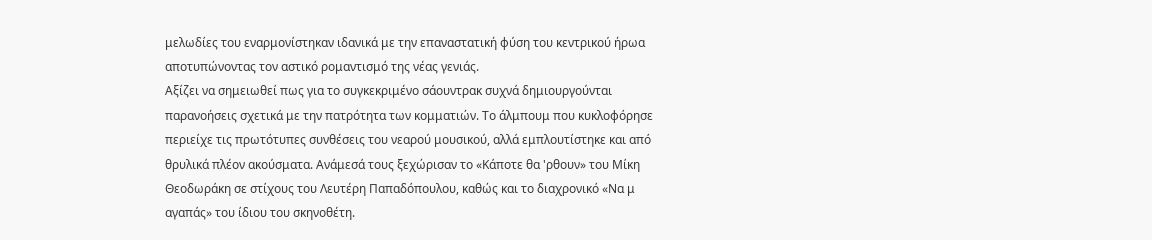μελωδίες του εναρμονίστηκαν ιδανικά με την επαναστατική φύση του κεντρικού ήρωα αποτυπώνοντας τον αστικό ρομαντισμό της νέας γενιάς.
Αξίζει να σημειωθεί πως για το συγκεκριμένο σάουντρακ συχνά δημιουργούνται παρανοήσεις σχετικά με την πατρότητα των κομματιών. Το άλμπουμ που κυκλοφόρησε περιείχε τις πρωτότυπες συνθέσεις του νεαρού μουσικού, αλλά εμπλουτίστηκε και από θρυλικά πλέον ακούσματα. Ανάμεσά τους ξεχώρισαν το «Κάποτε θα 'ρθουν» του Μίκη Θεοδωράκη σε στίχους του Λευτέρη Παπαδόπουλου, καθώς και το διαχρονικό «Να μ αγαπάς» του ίδιου του σκηνοθέτη.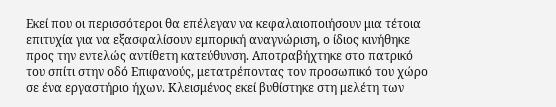Εκεί που οι περισσότεροι θα επέλεγαν να κεφαλαιοποιήσουν μια τέτοια επιτυχία για να εξασφαλίσουν εμπορική αναγνώριση, ο ίδιος κινήθηκε προς την εντελώς αντίθετη κατεύθυνση. Αποτραβήχτηκε στο πατρικό του σπίτι στην οδό Επιφανούς, μετατρέποντας τον προσωπικό του χώρο σε ένα εργαστήριο ήχων. Κλεισμένος εκεί βυθίστηκε στη μελέτη των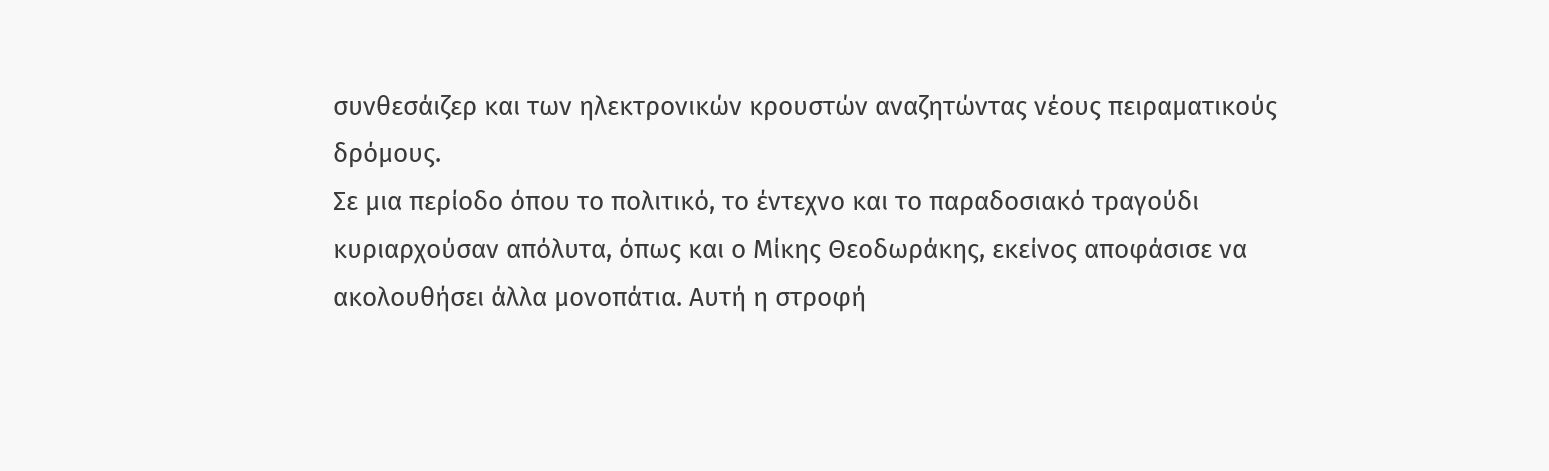συνθεσάιζερ και των ηλεκτρονικών κρουστών αναζητώντας νέους πειραματικούς δρόμους.
Σε μια περίοδο όπου το πολιτικό, το έντεχνο και το παραδοσιακό τραγούδι κυριαρχούσαν απόλυτα, όπως και ο Μίκης Θεοδωράκης, εκείνος αποφάσισε να ακολουθήσει άλλα μονοπάτια. Αυτή η στροφή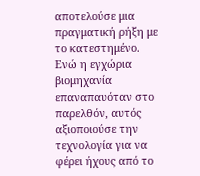αποτελούσε μια πραγματική ρήξη με το κατεστημένο. Ενώ η εγχώρια βιομηχανία επαναπαυόταν στο παρελθόν, αυτός αξιοποιούσε την τεχνολογία για να φέρει ήχους από το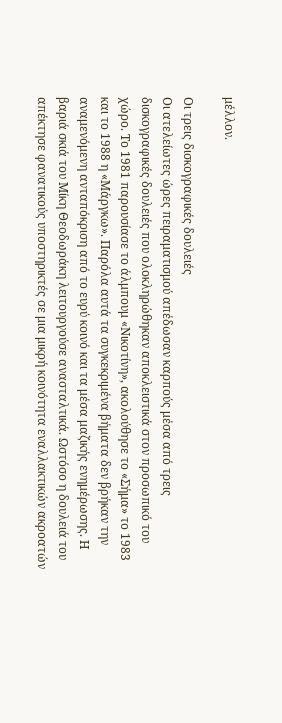μέλλον.

Οι τρεις δισκογραφικές δουλειές
Οι ατελείωτες ώρες πειραματισμού απέδωσαν καρπούς μέσα από τρεις δισκογραφικές δουλειές που ολοκληρώθηκαν αποκλειστικά στον προσωπικό του χώρο. Το 1981 παρουσίασε το άλμπουμ «Νικοτίνη», ακολούθησε το «Σήμα» το 1983 και το 1988 η «Μάργκω». Παρόλα αυτά τα συγκεκριμένα βήματα δεν βρήκαν την αναμενόμενη ανταπόκριση από το ευρύ κοινό και τα μέσα μαζικής ενημέρωσης. Η βαριά σκιά του Μίκη Θεοδωράκη λειτουργούσε ανασταλτικά. Ωστόσο η δουλειά του απέκτησε φανατικούς υποστηρικτές σε μια μικρή κοινότητα εναλλακτικών ακροατών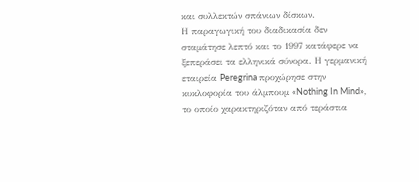και συλλεκτών σπάνιων δίσκων.
Η παραγωγική του διαδικασία δεν σταμάτησε λεπτό και το 1997 κατάφερε να ξεπεράσει τα ελληνικά σύνορα. Η γερμανική εταιρεία Peregrina προχώρησε στην κυκλοφορία του άλμπουμ «Nothing In Mind», το οποίο χαρακτηριζόταν από τεράστια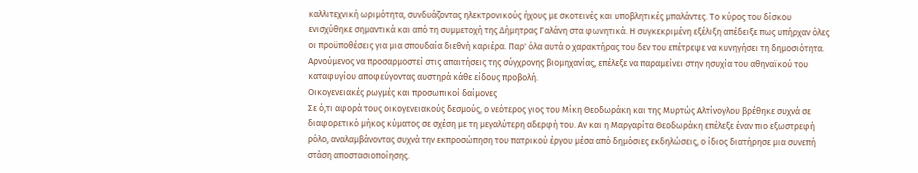καλλιτεχνική ωριμότητα, συνδυάζοντας ηλεκτρονικούς ήχους με σκοτεινές και υποβλητικές μπαλάντες. Το κύρος του δίσκου ενισχύθηκε σημαντικά και από τη συμμετοχή της Δήμητρας Γαλάνη στα φωνητικά. Η συγκεκριμένη εξέλιξη απέδειξε πως υπήρχαν όλες οι προϋποθέσεις για μια σπουδαία διεθνή καριέρα. Παρ' όλα αυτά ο χαρακτήρας του δεν του επέτρεψε να κυνηγήσει τη δημοσιότητα. Αρνούμενος να προσαρμοστεί στις απαιτήσεις της σύγχρονης βιομηχανίας, επέλεξε να παραμείνει στην ησυχία του αθηναϊκού του καταφυγίου αποφεύγοντας αυστηρά κάθε είδους προβολή.
Οικογενειακές ρωγμές και προσωπικοί δαίμονες
Σε ό,τι αφορά τους οικογενειακούς δεσμούς, ο νεότερος γιος του Μίκη Θεοδωράκη και της Μυρτώς Αλτίνογλου βρέθηκε συχνά σε διαφορετικό μήκος κύματος σε σχέση με τη μεγαλύτερη αδερφή του. Αν και η Μαργαρίτα Θεοδωράκη επέλεξε έναν πιο εξωστρεφή ρόλο, αναλαμβάνοντας συχνά την εκπροσώπηση του πατρικού έργου μέσα από δημόσιες εκδηλώσεις, ο ίδιος διατήρησε μια συνεπή στάση αποστασιοποίησης.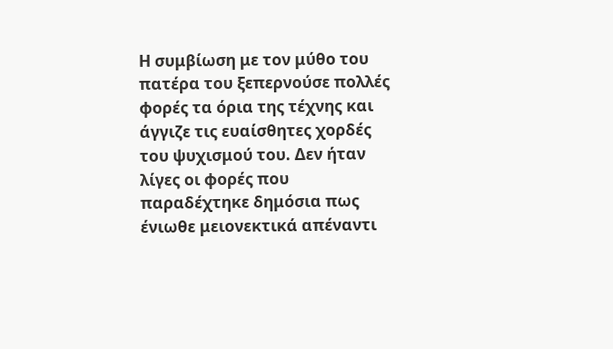Η συμβίωση με τον μύθο του πατέρα του ξεπερνούσε πολλές φορές τα όρια της τέχνης και άγγιζε τις ευαίσθητες χορδές του ψυχισμού του. Δεν ήταν λίγες οι φορές που παραδέχτηκε δημόσια πως ένιωθε μειονεκτικά απέναντι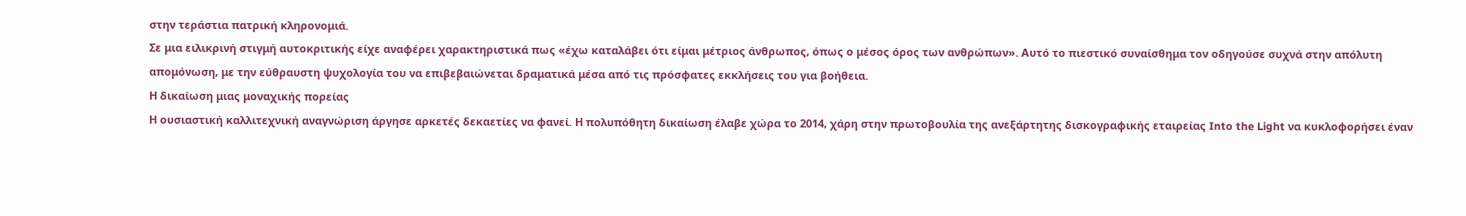στην τεράστια πατρική κληρονομιά.
Σε μια ειλικρινή στιγμή αυτοκριτικής είχε αναφέρει χαρακτηριστικά πως «έχω καταλάβει ότι είμαι μέτριος άνθρωπος, όπως ο μέσος όρος των ανθρώπων». Αυτό το πιεστικό συναίσθημα τον οδηγούσε συχνά στην απόλυτη απομόνωση, με την εύθραυστη ψυχολογία του να επιβεβαιώνεται δραματικά μέσα από τις πρόσφατες εκκλήσεις του για βοήθεια.
Η δικαίωση μιας μοναχικής πορείας
Η ουσιαστική καλλιτεχνική αναγνώριση άργησε αρκετές δεκαετίες να φανεί. Η πολυπόθητη δικαίωση έλαβε χώρα το 2014, χάρη στην πρωτοβουλία της ανεξάρτητης δισκογραφικής εταιρείας Into the Light να κυκλοφορήσει έναν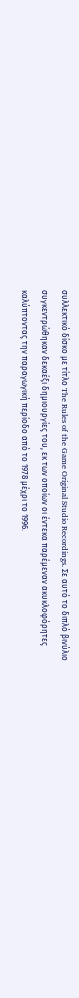συλλεκτικό δίσκο με τίτλο The Rules of the Game Original Studio Recordings. Σε αυτό το διπλό βινύλιο συγκεντρώθηκαν δεκαέξι δημιουργίες του, εκ των οποίων οι έντεκα παρέμεναν ακυκλοφόρητες καλύπτοντας την παραγωγική περίοδο από το 1978 μέχρι το 1996.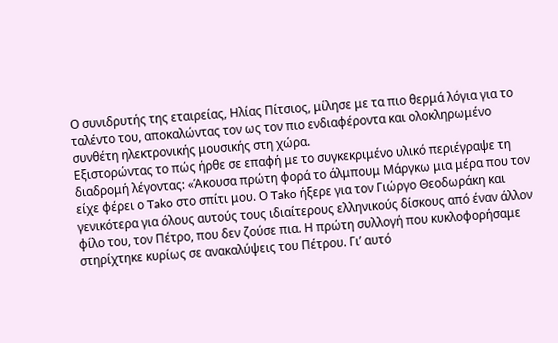Ο συνιδρυτής της εταιρείας, Ηλίας Πίτσιος, μίλησε με τα πιο θερμά λόγια για το ταλέντο του, αποκαλώντας τον ως τον πιο ενδιαφέροντα και ολοκληρωμένο συνθέτη ηλεκτρονικής μουσικής στη χώρα.
Εξιστορώντας το πώς ήρθε σε επαφή με το συγκεκριμένο υλικό περιέγραψε τη διαδρομή λέγοντας: «Άκουσα πρώτη φορά το άλμπουμ Μάργκω μια μέρα που τον είχε φέρει ο Tako στο σπίτι μου. Ο Tako ήξερε για τον Γιώργο Θεοδωράκη και γενικότερα για όλους αυτούς τους ιδιαίτερους ελληνικούς δίσκους από έναν άλλον φίλο του, τον Πέτρο, που δεν ζούσε πια. Η πρώτη συλλογή που κυκλοφορήσαμε στηρίχτηκε κυρίως σε ανακαλύψεις του Πέτρου. Γι’ αυτό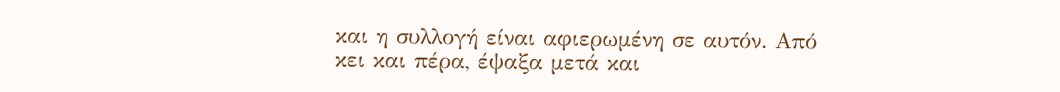και η συλλογή είναι αφιερωμένη σε αυτόν. Από κει και πέρα, έψαξα μετά και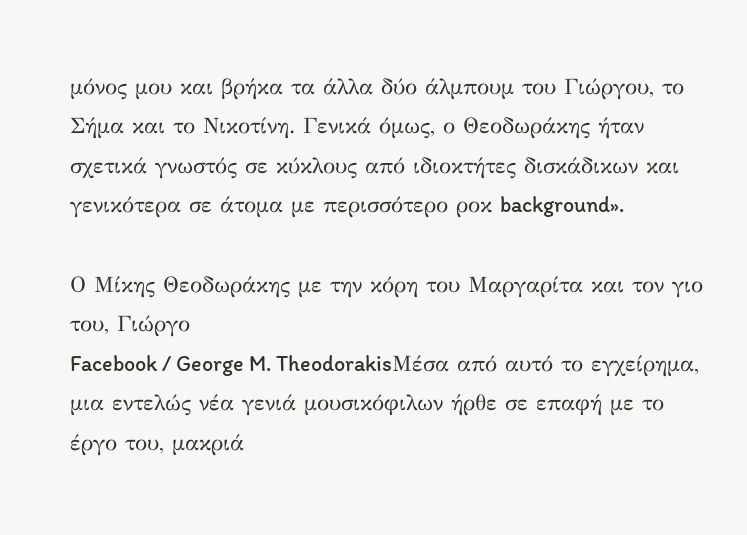μόνος μου και βρήκα τα άλλα δύο άλμπουμ του Γιώργου, το Σήμα και το Νικοτίνη. Γενικά όμως, ο Θεοδωράκης ήταν σχετικά γνωστός σε κύκλους από ιδιοκτήτες δισκάδικων και γενικότερα σε άτομα με περισσότερο ροκ background».

Ο Μίκης Θεοδωράκης με την κόρη του Μαργαρίτα και τον γιο του, Γιώργο
Facebook / George M. TheodorakisΜέσα από αυτό το εγχείρημα, μια εντελώς νέα γενιά μουσικόφιλων ήρθε σε επαφή με το έργο του, μακριά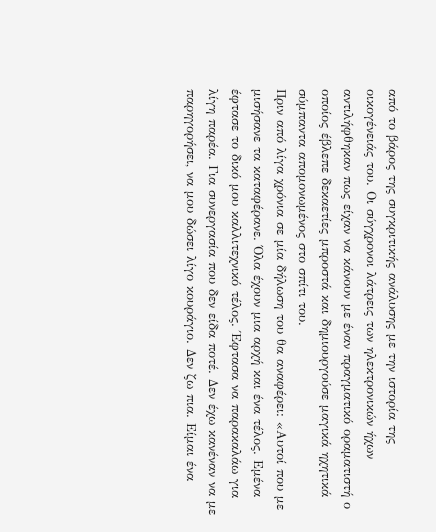από το βάρος της συγκριτικής ανάλυσης με την ιστορία της οικογένειάς του. Οι σύγχρονοι λάτρεις των ηλεκτρονικών ήχων αντιλήφθηκαν πως είχαν να κάνουν με έναν πραγματικό οραματιστή ο οποίος έβλεπε δεκαετίες μπροστά και δημιουργούσε μαγικά ηχητικά σύμπαντα απομονωμένος στο σπίτι του.
Πριν από λίγα χρόνια σε μία δήλωση του θα αναφέρει: «Αυτοί που με μισήσανε τα καταφέρανε. Όλα έχουν μια αρχή και ένα τέλος. Εμένα έφτασε το δικό μου καλλιτεχνικό τέλος. Έφτασα να παρακαλάω για λίγη παρέα. Για συνεργασία που δεν είδα ποτέ. Δεν έχω κανέναν να με παρηγορήσει, να μου δώσει λίγο κουράγιο. Δεν ζω πια. Είμαι ένα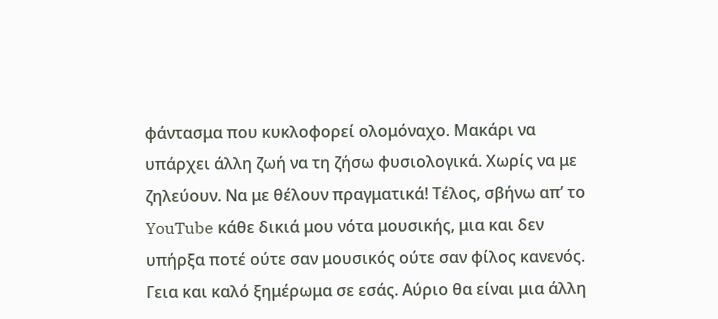φάντασμα που κυκλοφορεί ολομόναχο. Μακάρι να υπάρχει άλλη ζωή να τη ζήσω φυσιολογικά. Χωρίς να με ζηλεύουν. Να με θέλουν πραγματικά! Τέλος, σβήνω απ’ το YouTube κάθε δικιά μου νότα μουσικής, μια και δεν υπήρξα ποτέ ούτε σαν μουσικός ούτε σαν φίλος κανενός. Γεια και καλό ξημέρωμα σε εσάς. Αύριο θα είναι μια άλλη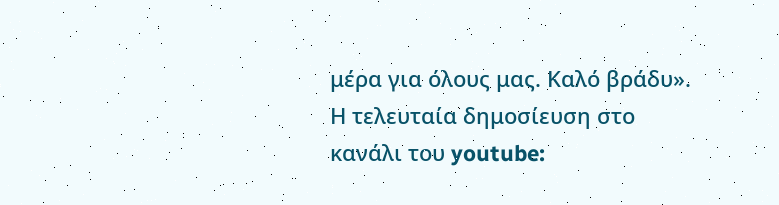μέρα για όλους μας. Καλό βράδυ».
Η τελευταία δημοσίευση στο κανάλι του youtube: